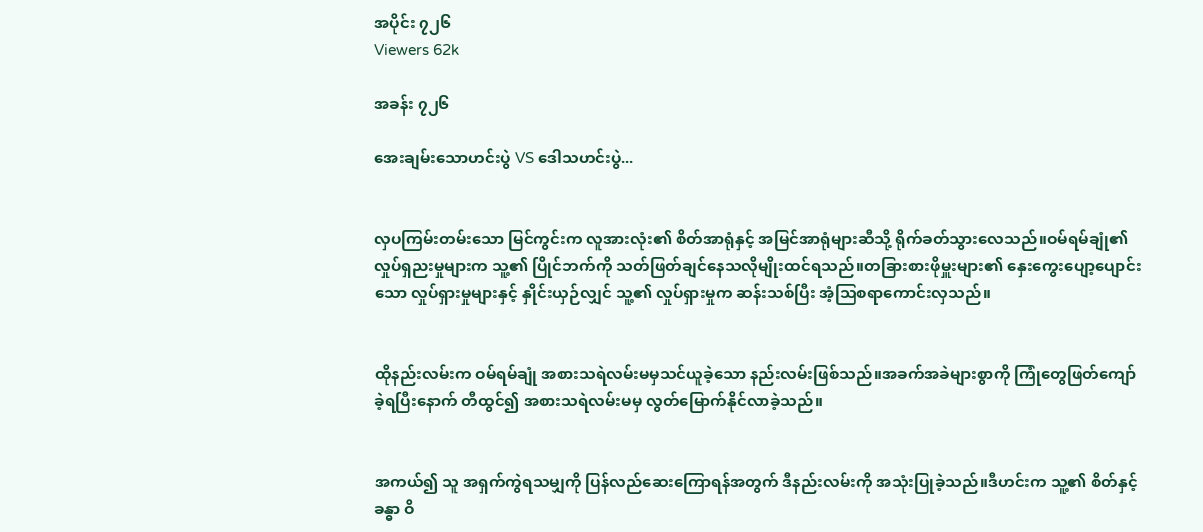အပိုင်း ၇၂၆
Viewers 62k

အခန်း ၇၂၆

အေးချမ်းသောဟင်းပွဲ VS ဒေါသဟင်းပွဲ...


လှပကြမ်းတမ်းသော မြင်ကွင်းက လူအားလုံး၏ စိတ်အာရုံနှင့် အမြင်အာရုံများဆီသို့ ရိုက်ခတ်သွားလေသည်။ဝမ်ရမ်ချုံ၏ လှုပ်ရှညးမှုများက သူ့၏ ပြိုင်ဘက်ကို သတ်ဖြတ်ချင်နေသလိုမျိုးထင်ရသည်။တခြားစားဖိုမှူးများ၏ နှေးကွေးပျော့ပျောင်းသော လှုပ်ရှားမှုများနှင့် နှိုင်းယှဉ်လျှင် သူ့၏ လှုပ်ရှားမှုက ဆန်းသစ်ပြီး အံ့သြစရာကောင်းလှသည်။


ထိုနည်းလမ်းက ဝမ်ရမ်ချုံ အစားသရဲလမ်းမမှသင်ယူခဲ့သော နည်းလမ်းဖြစ်သည်။အခက်အခဲများစွာကို ကြုံတွေဖြတ်ကျော်ခဲ့ရပြီးနောက် တီထွင်၍ အစားသရဲလမ်းမမှ လွတ်မြောက်နိုင်လာခဲ့သည်။


အကယ်၍ သူ အရှက်ကွဲရသမျှကို ပြန်လည်ဆေးကြောရန်အတွက် ဒီနည်းလမ်းကို အသုံးပြုခဲ့သည်။ဒီဟင်းက သူ့၏ စိတ်နှင့်ခန္ဓာ ဝိ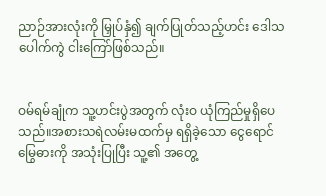ညာဉ်အားလုံးကို မြှုပ်နှံ၍ ချက်ပြုတ်သည့်ဟင်း ဒေါသပေါက်ကွဲ ငါးကြော်ဖြစ်သည်။


ဝမ်ရမ်ချုံက သူ့ဟင်းပွဲအတွက် လုံးဝ ယုံကြည်မှုရှိပေသည်။အစားသရဲလမ်းမထက်မှ ရရှိခဲ့သော ငွေရောင်မြွေဓားကို အသုံးပြုပြီး သူ့၏ အတွေ့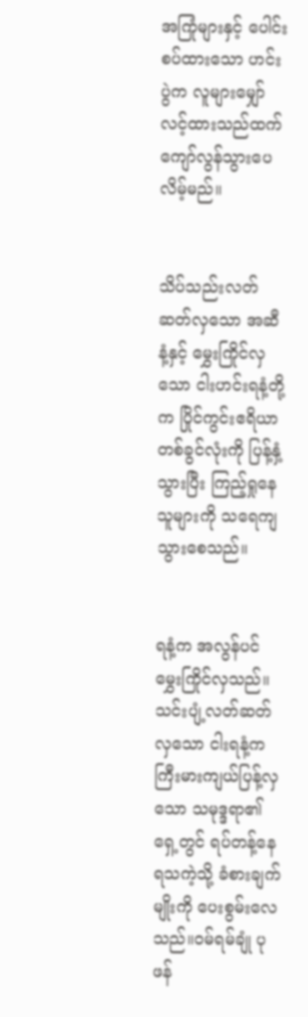အကြုံများနှင့် ပေါင်းစပ်ထားသော ဟင်းပွဲက လူများမျှော်လင့်ထားသည်ထက် ကျော်လွန်သွားပေလိမ့်မည်။


သိပ်သည်းလတ်ဆတ်လှသော အဆီနံ့နှင့် မွှေးကြိုင်လှသော ငါးဟင်းရနံ့တို့က ပြိုင်ကွင်းဧရိယာတစ်ခွင်လုံးကို ပြန့်နှံ့သွားပြီး ကြည့်ရှုနေသူများကို သရေကျသွားစေသည်။


ရနံ့က အလွန်ပင်မွှေးကြိုင်လှသည်။သင်းပျံ့လတ်ဆတ်လှသော ငါးရနံ့က ကြီးမားကျယ်ပြန့်လှသော သမုဒ္ဒရာ၏ရှေ့တွင် ရပ်တန့်နေရသကဲ့သို့ ခံစားချက်မျိုးကို ပေးစွမ်းလေသည်။ဝမ်ရမ်ချုံ ပုဖန်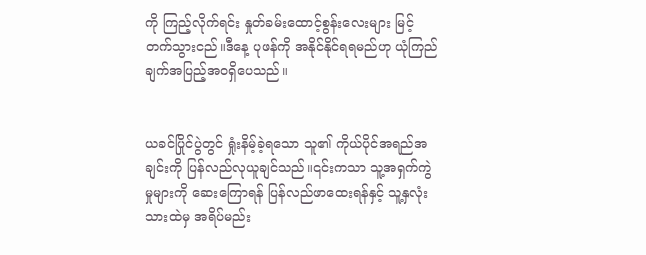ကို ကြည့်လိုက်ရင်း နှုတ်ခမ်းထောင့်စွန်းလေးများ မြင့်တက်သွားငည်။ဒီနေ့ ပုဖန်ကို အနိုင်နိုင်ရရမည်ဟု ယုံကြည်ချက်အပြည့်အဝရှိပေသည်။


ယခင်ပြိုင်ပွဲတွင် ရှုံးနိမ့်ခဲ့ရသော သူ၏ ကိုယ်ပိုင်အရည်အချင်းကို ပြန်လည်လုယူချင်သည်။၎င်းကသာ သူ့အရှက်ကွဲမှုများကို ဆေးကြောရန် ပြန်လည်ဖာထေးရန်နှင့် သူ့နှလုံးသားထဲမှ အရိပ်မည်း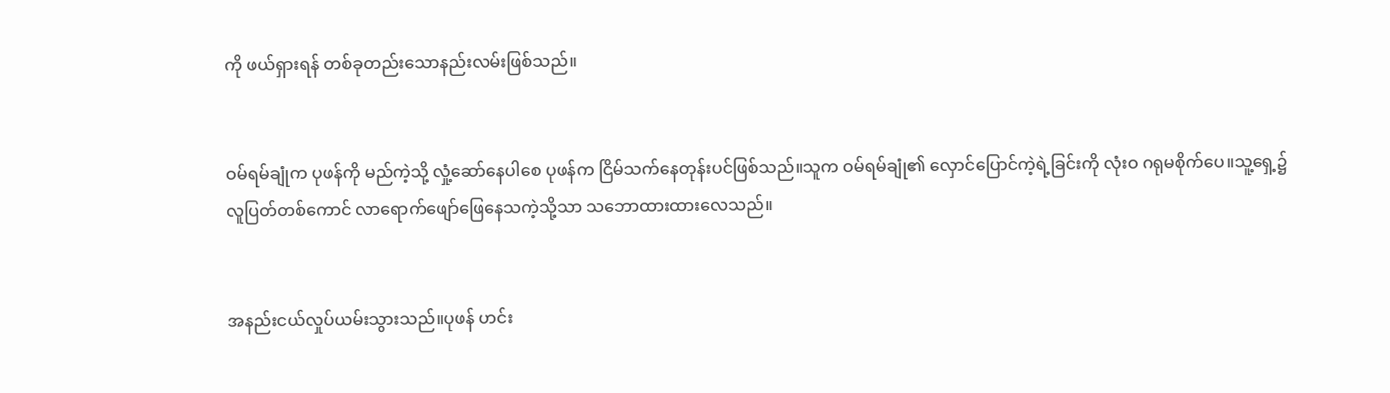ကို ဖယ်ရှားရန် တစ်ခုတည်းသောနည်းလမ်းဖြစ်သည်။


ဝမ်ရမ်ချုံက ပုဖန်ကို မည်ကဲ့သို့ လှုံ့ဆော်နေပါစေ ပုဖန်က ငြိမ်သက်နေတုန်းပင်ဖြစ်သည်။သူက ဝမ်ရမ်ချုံ၏ လှောင်ပြောင်ကဲ့ရဲ့ခြင်းကို လုံးဝ ဂရုမစိုက်ပေ။သူ့ရှေ့၌ လူပြတ်တစ်ကောင် လာရောက်ဖျော်ဖြေနေသကဲ့သို့သာ သဘောထားထားလေသည်။


အနည်းငယ်လှုပ်ယမ်းသွားသည်။ပုဖန် ဟင်း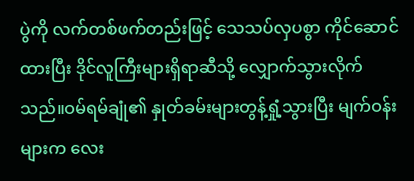ပွဲကို လက်တစ်ဖက်တည်းဖြင့် သေသပ်လှပစွာ ကိုင်ဆောင်ထားပြီး ဒိုင်လူကြီးများရှိရာဆီသို့ လျှောက်သွားလိုက်သည်။ဝမ်ရမ်ချုံ၏ နှုတ်ခမ်းများတွန့်ရှုံ့သွားပြီး မျက်ဝန်းများက လေး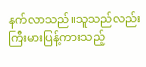နက်လာသည်။သူသည်လည်း ကြီးမားပြန့်ကားသည့်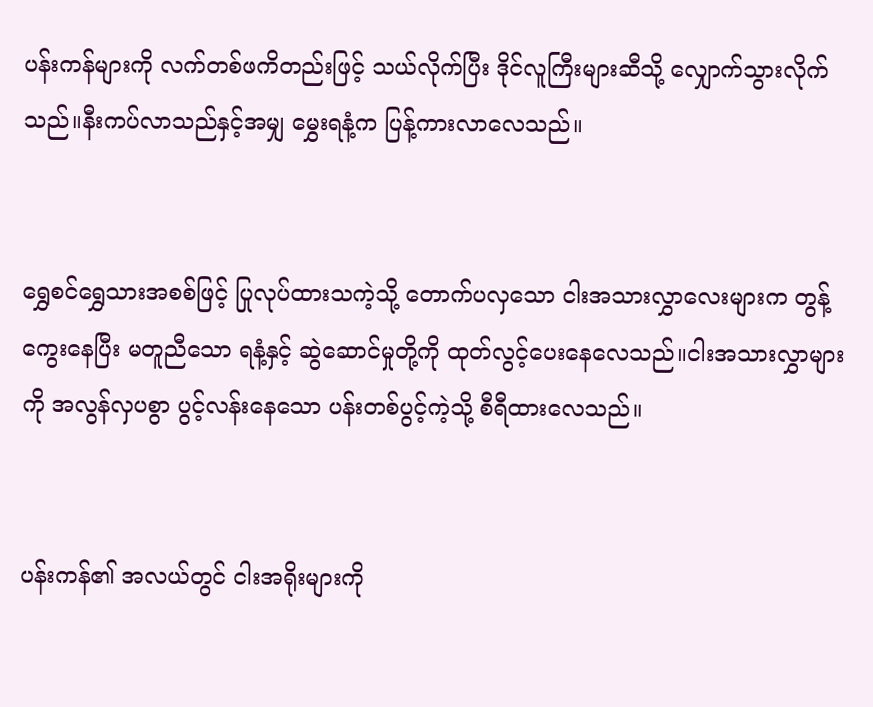ပန်းကန်များကို လက်တစ်ဖကိတည်းဖြင့် သယ်လိုက်ပြီး ဒိုင်လူကြီးများဆီသို့ လျှောက်သွားလိုက်သည်။နီးကပ်လာသည်နှင့်အမျှ မွှေးရနံ့က ပြန့်ကားလာလေသည်။


ရွှေစင်ရွှေသားအစစ်ဖြင့် ပြုလုပ်ထားသကဲ့သို့ တောက်ပလှသော ငါးအသားလွှာလေးများက တွန့်ကွေးနေပြီး မတူညီသော ရနံ့နှင့် ဆွဲဆောင်မှုတို့ကို ထုတ်လွင့်ပေးနေလေသည်။ငါးအသားလွှာများကို အလွန်လှပစွာ ပွင့်လန်းနေသော ပန်းတစ်ပွင့်ကဲ့သို့ စီရီထားလေသည်။


ပန်းကန်၏ အလယ်တွင် ငါးအရိုးများကို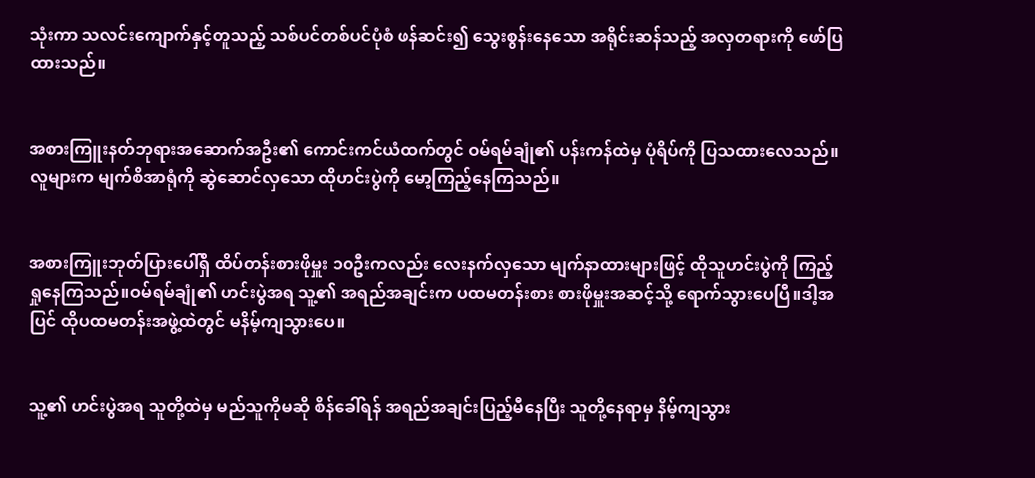သုံးကာ သလင်းကျောက်နှင့်တူသည့် သစ်ပင်တစ်ပင်ပုံစံ ဖန်ဆင်း၍ သွေးစွန်းနေသော အရိုင်းဆန်သည့် အလှတရားကို ဖော်ပြထားသည်။


အစားကြူးနတ်ဘုရားအဆောက်အဦး၏ ကောင်းကင်ယံထက်တွင် ဝမ်ရမ်ချုံ၏ ပန်းကန်ထဲမှ ပုံရိပ်ကို ပြသထားလေသည်။လူများက မျက်စိအာရုံကို ဆွဲဆောင်လှသော ထိုဟင်းပွဲကို မော့ကြည့်နေကြသည်။


အစားကြူးဘုတ်ပြားပေါ်ရှိ ထိပ်တန်းစားဖိုမှူး ၁၀ဦးကလည်း လေးနက်လှသော မျက်နာထားများဖြင့် ထိုသူဟင်းပွဲကို ကြည့်ရှုနေကြသည်။ဝမ်ရမ်ချုံ၏ ဟင်းပွဲအရ သူ့၏ အရည်အချင်းက ပထမတန်းစား စားဖိုမှူးအဆင့်သို့ ရောက်သွားပေပြီ။ဒါ့အပြင် ထိုပထမတန်းအဖွဲ့ထဲတွင် မနိမ့်ကျသွားပေ။


သူ့၏ ဟင်းပွဲအရ သူတို့ထဲမှ မည်သူကိုမဆို စိန်ခေါ်ရန် အရည်အချင်းပြည့်မီနေပြီး သူတို့နေရာမှ နိမ့်ကျသွား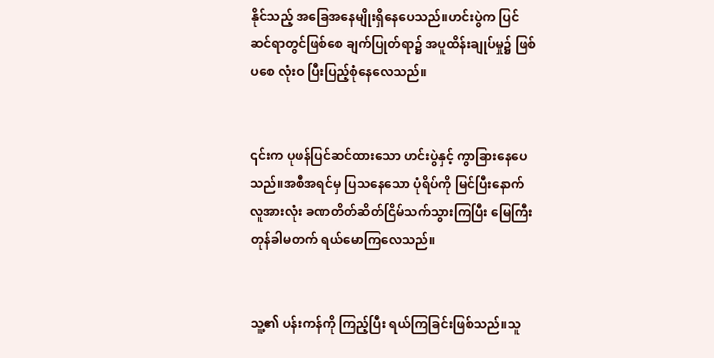နိုင်သည့် အခြေအနေမျိုးရှိနေပေသည်။ဟင်းပွဲက ပြင်ဆင်ရာတွင်ဖြစ်စေ ချက်ပြုတ်ရာ၌ အပူထိန်းချုပ်မှု၌ ဖြစ်ပစေ လုံးဝ ပြီးပြည့်စုံနေလေသည်။


၎င်းက ပုဖန်ပြင်ဆင်ထားသော ဟင်းပွဲနှင့် ကွာခြားနေပေသည်။အစီအရင်မှ ပြသနေသော ပုံရိပ်ကို မြင်ပြီးနောက် လူအားလုံး ခဏတိတ်ဆိတ်ငြိမ်သက်သွားကြပြီး မြေကြီးတုန်ခါမတက် ရယ်မောကြလေသည်။


သူ့၏ ပန်းကန်ကို ကြည့်ပြီး ရယ်ကြခြင်းဖြစ်သည်။သူ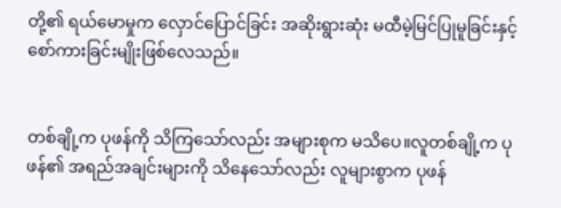တို့၏ ရယ်မောမှုက လှောင်ပြောင်ခြင်း အဆိုးရွားဆုံး မထီမဲ့မြင်ပြုမူခြင်းနှင့် စော်ကားခြင်းမျိုးဖြစ်လေသည်။


တစ်ချို့က ပုဖန်ကို သိကြသော်လည်း အများစုက မသိပေ။လူတစ်ချို့က ပုဖန်၏ အရည်အချင်းများကို သိနေသော်လည်း လူများစွာက ပုဖန်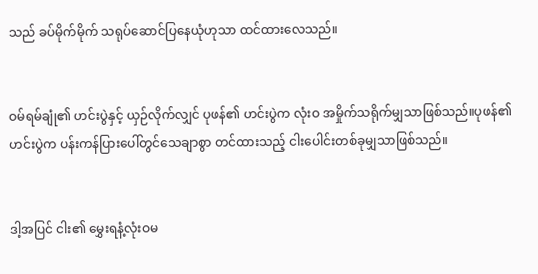သည် ခပ်မိုက်မိုက် သရုပ်ဆောင်ပြနေယုံဟုသာ ထင်ထားလေသည်။


ဝမ်ရမ်ချုံ၏ ဟင်းပွဲနှင့် ယှဉ်လိုက်လျှင် ပုဖန်၏ ဟင်းပွဲက လုံးဝ အမှိုက်သရိုက်မျှသာဖြစ်သည်။ပုဖန်၏ ဟင်းပွဲက ပန်းကန်ပြားပေါ်တွင်သေချာစွာ တင်ထားသည့် ငါးပေါင်းတစ်ခုမျှသာဖြစ်သည်။


ဒါ့အပြင် ငါး၏ မွှေးရနံ့လုံးဝမ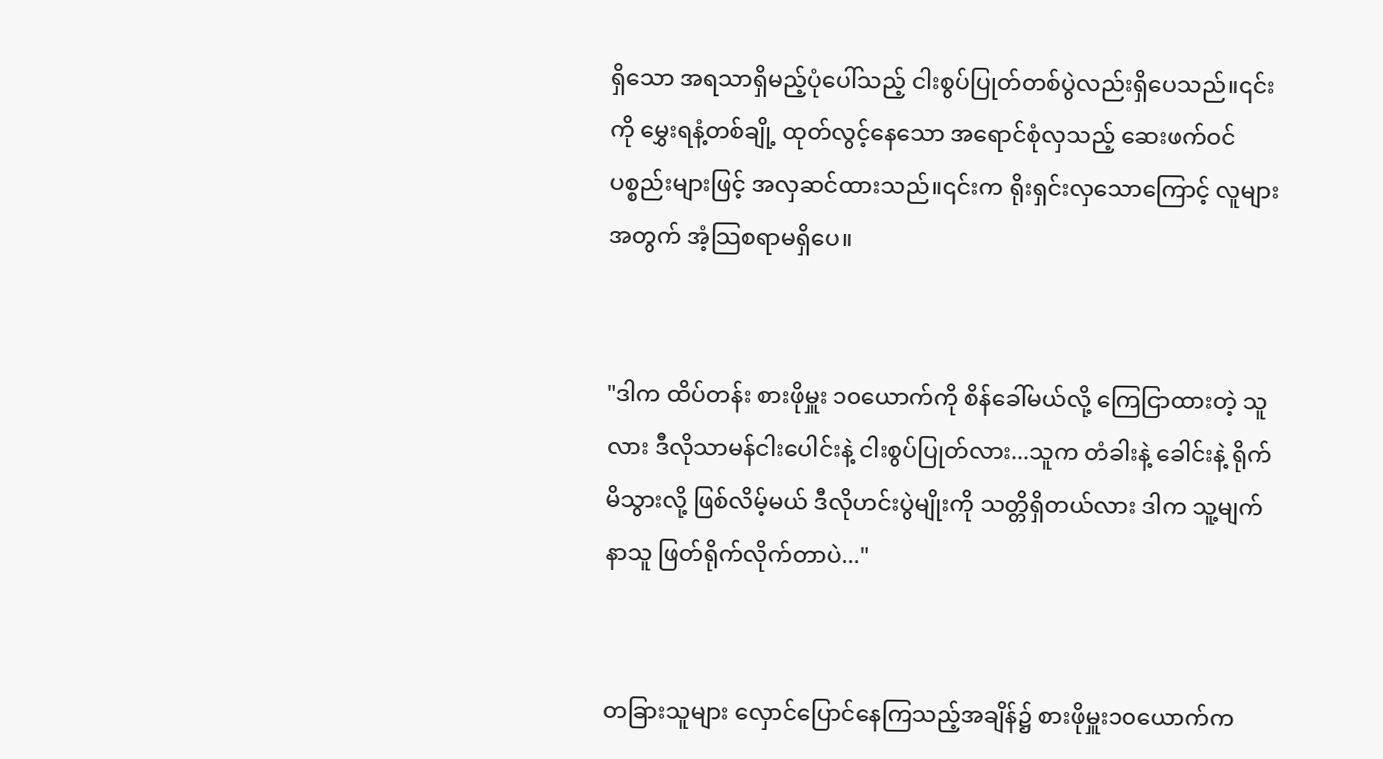ရှိသော အရသာရှိမည့်ပုံပေါ်သည့် ငါးစွပ်ပြုတ်တစ်ပွဲလည်းရှိပေသည်။၎င်းကို မွှေးရနံ့တစ်ချို့ ထုတ်လွင့်နေသော အရောင်စုံလှသည့် ဆေးဖက်ဝင်ပစ္စည်းများဖြင့် အလှဆင်ထားသည်။၎င်းက ရိုးရှင်းလှသောကြောင့် လူများအတွက် အံ့သြစရာမရှိပေ။


"ဒါက ထိပ်တန်း စားဖိုမှူး ၁၀ယောက်ကို စိန်ခေါ်မယ်လို့ ကြေငြာထားတဲ့ သူလား ဒီလိုသာမန်ငါးပေါင်းနဲ့ ငါးစွပ်ပြုတ်လား...သူက တံခါးနဲ့ ခေါင်းနဲ့ ရိုက်မိသွားလို့ ဖြစ်လိမ့်မယ် ဒီလိုဟင်းပွဲမျိုးကို သတ္တိရှိတယ်လား ဒါက သူ့မျက်နာသူ ဖြတ်ရိုက်လိုက်တာပဲ..."


တခြားသူများ လှောင်ပြောင်နေကြသည့်အချိန်၌ စားဖိုမှူး၁၀ယောက်က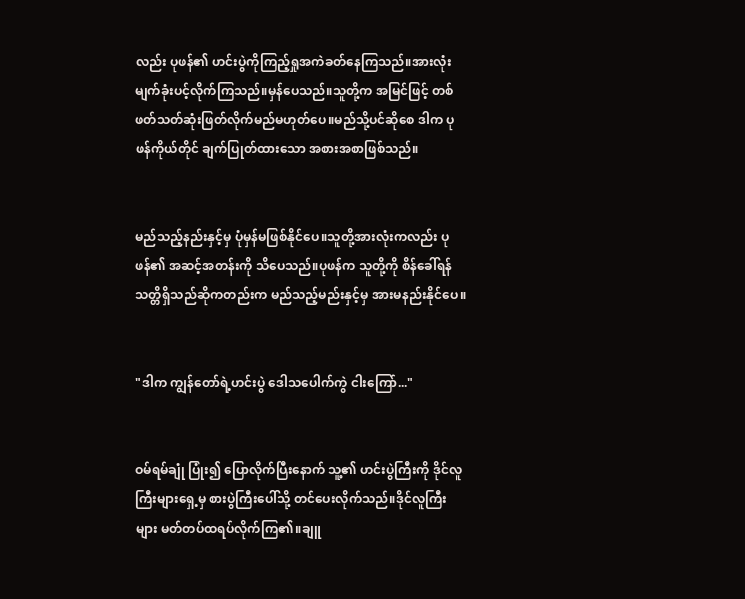လည်း ပုဖန်၏ ဟင်းပွဲကိုကြည့်ရှုအကဲခတ်နေကြသည်။အားလုံးမျက်ခုံးပင့်လိုက်ကြသည်။မှန်ပေသည်။သူတို့က အမြင်ဖြင့် တစ်ဖတ်သတ်ဆုံးဖြတ်လိုက်မည်မဟုတ်ပေ။မည်သို့ပင်ဆိုစေ ဒါက ပုဖန်ကိုယ်တိုင် ချက်ပြုတ်ထားသော အစားအစာဖြစ်သည်။


မည်သည့်နည်းနှင့်မှ ပုံမှန်မဖြစ်နိုင်ပေ။သူတို့အားလုံးကလည်း ပုဖန်၏ အဆင့်အတန်းကို သိပေသည်။ပုဖန်က သူတို့ကို စိန်ခေါ်ရန် သတ္တိရှိသည်ဆိုကတည်းက မည်သည့်မည်းနှင့်မှ အားမနည်းနိုင်ပေ။


"ဒါက ကျွန်တော်ရဲ့ဟင်းပွဲ ဒေါသပေါက်ကွဲ ငါးကြော်..."


ဝမ်ရမ်ချုံ ပြုံး၍ ပြောလိုက်ပြီးနောက် သူ့၏ ဟင်းပွဲကြီးကို ဒိုင်လူကြီးများရှေ့မှ စားပွဲကြီးပေါ်သို့ တင်ပေးလိုက်သည်။ဒိုင်လူကြီးများ မတ်တပ်ထရပ်လိုက်ကြ၏။ချူ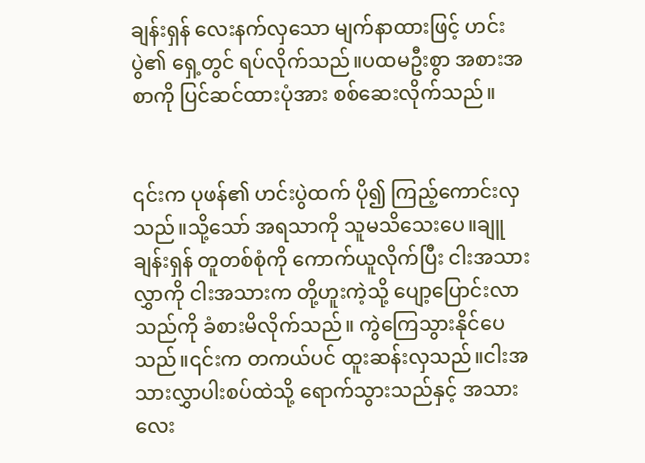ချန်းရှန် လေးနက်လှသော မျက်နာထားဖြင့် ဟင်းပွဲ၏ ရှေ့တွင် ရပ်လိုက်သည်။ပထမဦးစွာ အစားအစာကို ပြင်ဆင်ထားပုံအား စစ်ဆေးလိုက်သည်။


၎င်းက ပုဖန်၏ ဟင်းပွဲထက် ပို၍ ကြည့်ကောင်းလှသည်။သို့သော် အရသာကို သူမသိသေးပေ။ချူချန်းရှန် တူတစ်စုံကို ကောက်ယူလိုက်ပြီး ငါးအသားလွှာကို ငါးအသားက တို့ဟူးကဲ့သို့ ပျော့ပြောင်းလာသည်ကို ခံစားမိလိုက်သည်။ ကွဲကြေသွားနိုင်ပေသည်။၎င်းက တကယ်ပင် ထူးဆန်းလှသည်။ငါးအသားလွှာပါးစပ်ထဲသို့ ရောက်သွားသည်နှင့် အသားလေး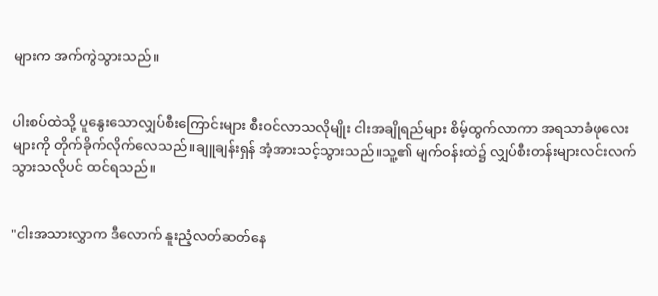များက အက်ကွဲသွားသည်။


ပါးစပ်ထဲသို့ ပူနွေးသောလျှပ်စီးကြောင်းများ စီးဝင်လာသလိုမျိုး ငါးအချိုရည်များ စိမ့်ထွက်လာကာ အရသာခံဖုလေးများကို တိုက်ခိုက်လိုက်လေသည်။ချူချန်းရှန် အံ့အားသင့်သွားသည်။သူ့၏ မျက်ဝန်းထဲ၌ လျှပ်စီးတန်းများလင်းလက်သွားသလိုပင် ထင်ရသည်။


"ငါးအသားလွှာက ဒီလောက် နူးညံ့လတ်ဆတ်နေ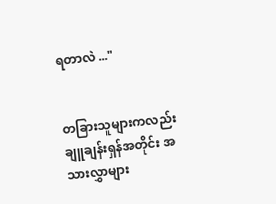ရတာလဲ ..."


တခြားသူများကလည်း ချူချန်းရှန်အတိုင်း အသားလွှာများ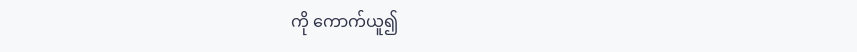ကို ကောက်ယူ၍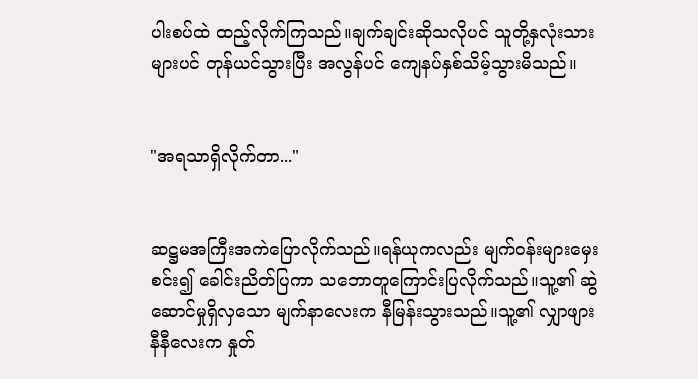ပါးစပ်ထဲ ထည့်လိုက်ကြသည်။ချက်ချင်းဆိုသလိုပင် သူတို့နှလုံးသားများပင် တုန်ယင်သွားပြီး အလွန်ပင် ကျေနပ်နှစ်သိမ့်သွားမိသည်။


"အရသာရှိလိုက်တာ..."


ဆဋ္ဌမအကြီးအကဲပြောလိုက်သည်။ရန်ယုကလည်း မျက်ဝန်းများမှေးစင်း၍ ခေါင်းညိတ်ပြကာ သဘောတူကြောင်းပြလိုက်သည်။သူ့၏ ဆွဲဆောင်မှုရှိလှသော မျက်နာလေးက နီမြန်းသွားသည်။သူ့၏ လျှာဖျားနီနီလေးက နှုတ်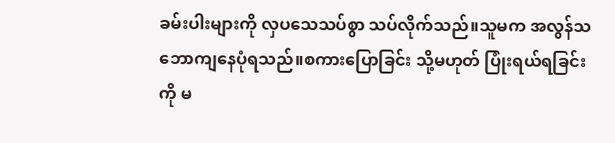ခမ်းပါးများကို လှပသေသပ်စွာ သပ်လိုက်သည်။သူမက အလွန်သဘောကျနေပုံရသည်။စကားပြောခြင်း သို့မဟုတ် ပြုံးရယ်ရခြင်းကို မ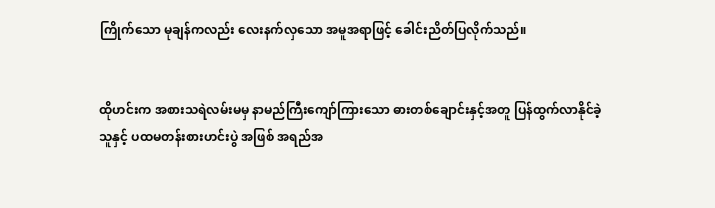ကြိုက်သော မုချန်ကလည်း လေးနက်လှသော အမူအရာဖြင့် ခေါင်းညိတ်ပြလိုက်သည်။


ထိုဟင်းက အစားသရဲလမ်းမမှ နာမည်ကြီးကျော်ကြားသော ဓားတစ်ချောင်းနှင့်အတူ ပြန်ထွက်လာနိုင်ခဲ့သူနှင့် ပထမတန်းစားဟင်းပွဲ အဖြစ် အရည်အ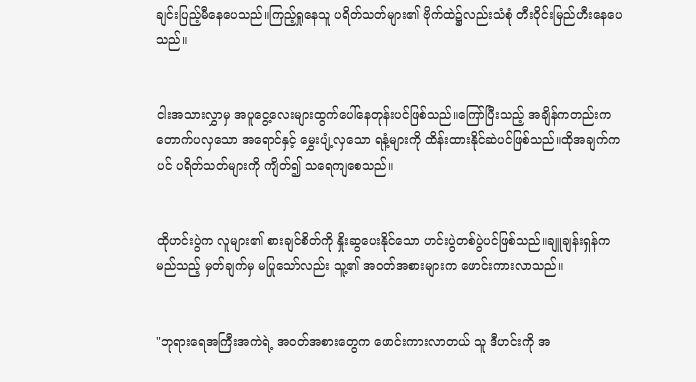ချင်းပြည့်မီနေပေသည်။ကြည့်ရှုနေသူ ပရိတ်သတ်များ၏ ဗိုက်ထဲ၌လည်းသံစုံ တီးဝိုင်းမြည်ဟီးနေပေသည်။


ငါးအသားလွှာမှ အပူငွေ့လေးများထွက်ပေါ်နေတုန်းပင်ဖြစ်သည်။ကြော်ပြီးသည့် အချိန်ကတည်းက တောက်ပလှသော အရောင်နှင့် မွှေးပျံ့လှသော ရနံ့များကို ထိန်းထားနိုင်ဆဲပင်ဖြစ်သည်။ထိုအချက်ကပင် ပရိတ်သတ်များကို ကျိတ်၍ သရေကျစေသည်။


ထိုဟင်းပွဲက လူများ၏ စားချင်စိတ်ကို နှိုးဆွပေးနိုင်သော ဟင်းပွဲတစ်ပွဲပင်ဖြစ်သည်။ချူချန်းရှန်က မည်သည့် မှတ်ချက်မှ မပြုသော်လည်း သူ့၏ အဝတ်အစားများက ဖောင်းကားလာသည်။


"ဘုရားရေအကြီးအကဲရဲ့ အဝတ်အစားတွေက ဖောင်းကားလာတယ် သူ ဒီဟင်းကို အ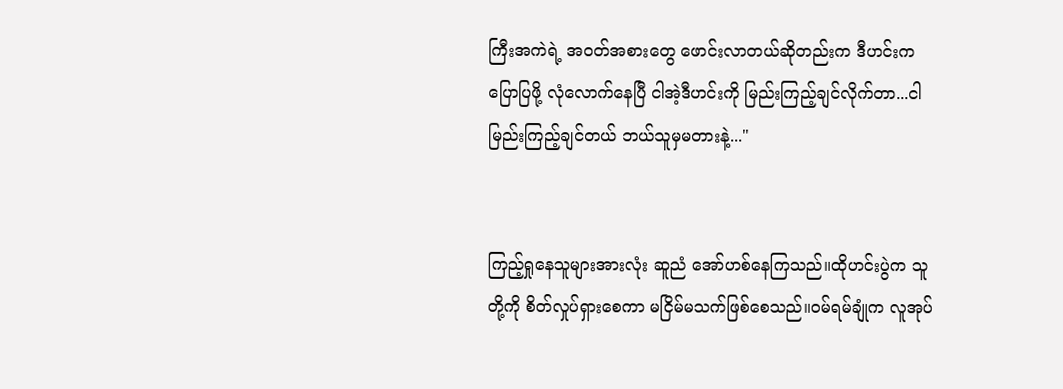ကြီးအကဲရဲ့ အဝတ်အစားတွေ ဖောင်းလာတယ်ဆိုတည်းက ဒီဟင်းက ပြောပြဖို့ လုံလောက်နေပြီ ငါအဲ့ဒီဟင်းကို မြည်းကြည့်ချင်လိုက်တာ...ငါမြည်းကြည့်ချင်တယ် ဘယ်သူမှမတားနဲ့..."


ကြည့်ရှုနေသူများအားလုံး ဆူညံ အော်ဟစ်နေကြသည်။ထိုဟင်းပွဲက သူတို့ကို စိတ်လှုပ်ရှားစေကာ မငြိမ်မသက်ဖြစ်စေသည်။ဝမ်ရမ်ချုံက လူအုပ်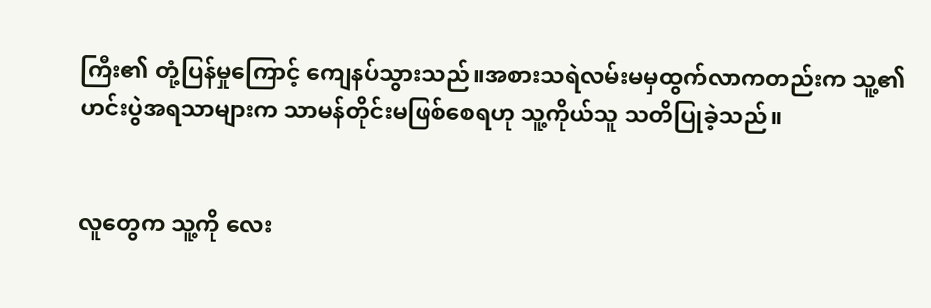ကြီး၏ တုံ့ပြန်မှုကြောင့် ကျေနပ်သွားသည်။အစားသရဲလမ်းမမှထွက်လာကတည်းက သူ့၏ ဟင်းပွဲအရသာများက သာမန်တိုင်းမဖြစ်စေရဟု သူ့ကိုယ်သူ သတိပြုခဲ့သည်။


လူတွေက သူ့ကို လေး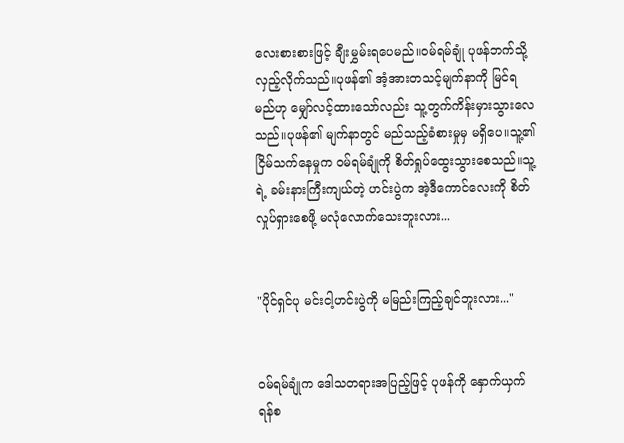လေးစားစားဖြင့် ချီးမွှမ်းရပေမည်။ဝမ်ရမ်ချုံ ပုဖန်ဘက်သို့ လှည့်လိုက်သည်။ပုဖန်၏ အံ့အားတသင့်မျက်နာကို မြင်ရမည်ဟု မျှော်လင့်ထားသော်လည်း သူ့တွက်ကိန်းမှားသွားလေသည်။ပုဖန်၏ မျက်နာတွင် မည်သည့်ခံစားမှုမှ မရှိပေ။သူ့၏ ငြိမ်သက်နေမှုက ဝမ်ရမ်ချုံကို စိတ်ရှုပ်ထွေးသွားစေသည်။သူ့ရဲ့ ခမ်းနားကြီးကျယ်တဲ့ ဟင်းပွဲက အဲ့ဒီကောင်လေးကို စိတ်လှုပ်ရှားစေဖို့ မလုံလောက်သေးဘူးလား...


"ပိုင်ရှင်ပု မင်းငါ့ဟင်းပွဲကို မမြည်းကြည့်ချင်ဘူးလား..."


ဝမ်ရမ်ချုံက ဒေါသတရားအပြည့်ဖြင့် ပုဖန်ကို နှောက်ယှက်ရန်စ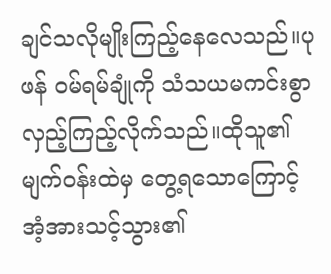ချင်သလိုမျိုးကြည့်နေလေသည်။ပုဖန် ဝမ်ရမ်ချုံကို သံသယမကင်းစွာ လှည့်ကြည့်လိုက်သည်။ထိုသူ၏ မျက်ဝန်းထဲမှ တွေ့ရသောကြောင့် အံ့အားသင့်သွား၏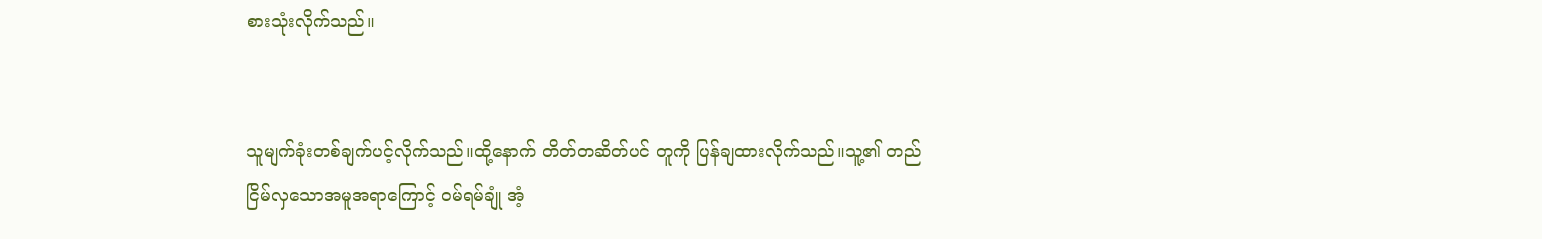စားသုံးလိုက်သည်။


သူမျက်ခုံးတစ်ချက်ပင့်လိုက်သည်။ထို့နောက် တိတ်တဆိတ်ပင် တူကို ပြန်ချထားလိုက်သည်။သူ့၏ တည်ငြိမ်လှသောအမူအရာကြောင့် ဝမ်ရမ်ချုံ အံ့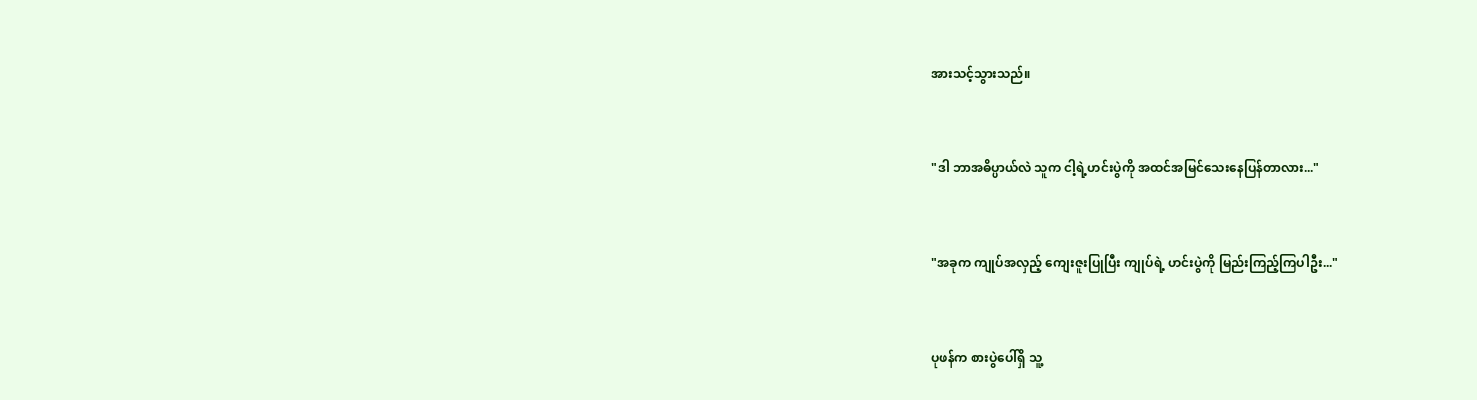အားသင့်သွားသည်။


"ဒါ ဘာအဓိပ္ပာယ်လဲ သူက ငါ့ရဲ့ဟင်းပွဲကို အထင်အမြင်သေးနေပြန်တာလား..."


"အခုက ကျုပ်အလှည့် ကျေးဇူးပြုပြီး ကျုပ်ရဲ့ ဟင်းပွဲကို မြည်းကြည့်ကြပါဦး..."


ပုဖန်က စားပွဲပေါ်ရှိ သူ့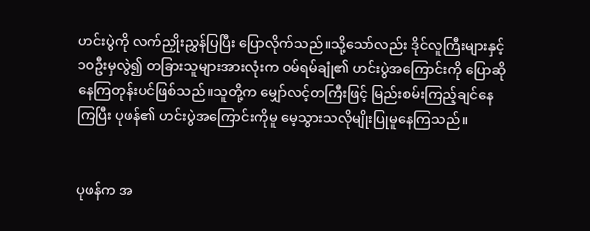ဟင်းပွဲကို လက်ညှိုးညွှန်ပြပြီး ပြောလိုက်သည်။သို့သော်လည်း ဒိုင်လူကြီးများနှင့် ၁၀ဦးမှလွဲ၍ တခြားသူများအားလုံးက ဝမ်ရမ်ချုံ၏ ဟင်းပွဲအကြောင်းကို ပြောဆိုနေကြတုန်းပင်ဖြစ်သည်။သူတို့က မျှော်လင့်တကြီးဖြင့် မြည်းစမ်းကြည့်ချင်နေကြပြီး ပုဖန်၏ ဟင်းပွဲအကြောင်းကိုမူ မေ့သွားသလိုမျိုးပြုမူနေကြသည်။


ပုဖန်က အ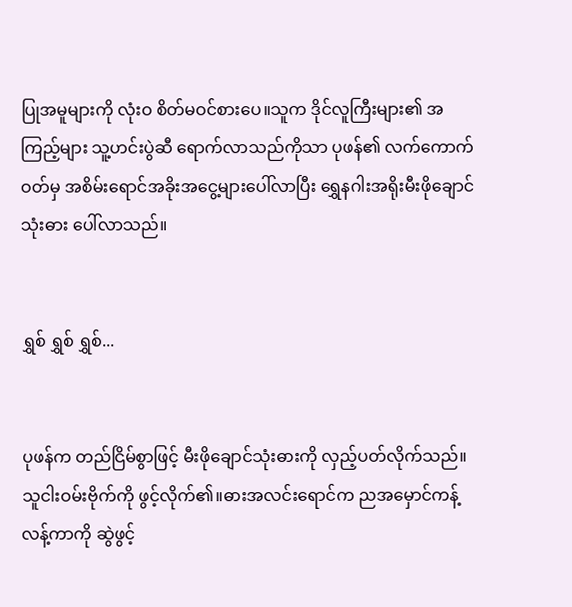ပြုအမူများကို လုံးဝ စိတ်မဝင်စားပေ။သူက ဒိုင်လူကြီးများ၏ အကြည့်များ သူ့ဟင်းပွဲဆီ ရောက်လာသည်ကိုသာ ပုဖန်၏ လက်ကောက်ဝတ်မှ အစိမ်းရောင်အခိုးအငွေ့များပေါ်လာပြီး ရွှေနဂါးအရိုးမီးဖိုချောင်သုံးဓား ပေါ်လာသည်။


ရွှစ် ရွှစ် ရွှစ်...


ပုဖန်က တည်ငြိမ်စွာဖြင့် မီးဖိုချောင်သုံးဓားကို လှည့်ပတ်လိုက်သည်။သူငါးဝမ်းဗိုက်ကို ဖွင့်လိုက်၏။ဓားအလင်းရောင်က ညအမှောင်ကန့်လန့်ကာကို ဆွဲဖွင့်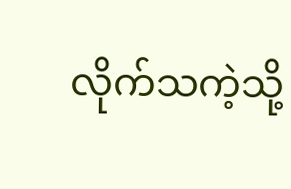လိုက်သကဲ့သို့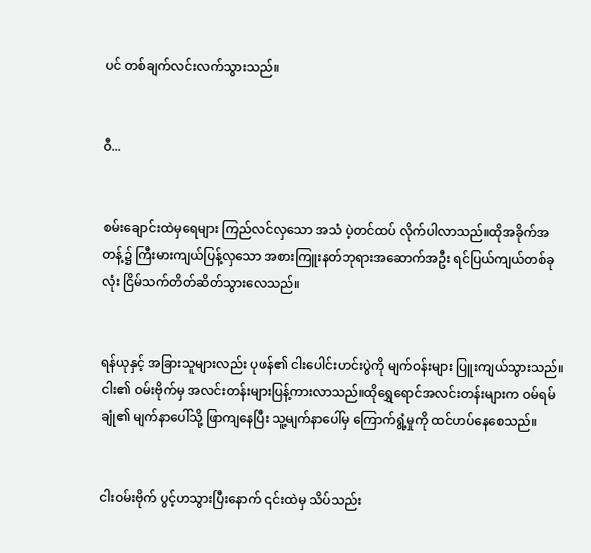ပင် တစ်ချက်လင်းလက်သွားသည်။


ဝီ...


စမ်းချောင်းထဲမှရေများ ကြည်လင်လှသော အသံ ပဲ့တင်ထပ် လိုက်ပါလာသည်။ထိုအခိုက်အတန့်၌ ကြီးမားကျယ်ပြန့်လှသော အစားကြူးနတ်ဘုရားအဆောက်အဦး ရင်ပြယ်ကျယ်တစ်ခုလုံး ငြိမ်သက်တိတ်ဆိတ်သွားလေသည်။


ရန်ယုနှင့် အခြားသူများလည်း ပုဖန်၏ ငါးပေါင်းဟင်းပွဲကို မျက်ဝန်းများ ပြူးကျယ်သွားသည်။ငါး၏ ဝမ်းဗိုက်မှ အလင်းတန်းများပြန့်ကားလာသည်။ထိုရွှေရောင်အလင်းတန်းများက ဝမ်ရမ်ချုံ၏ မျက်နာပေါ်သို့ ဖြာကျနေပြီး သူ့မျက်နာပေါ်မှ ကြောက်ရွံ့မှုကို ထင်ဟပ်နေစေသည်။


ငါးဝမ်းဗိုက် ပွင့်ဟသွားပြီးနောက် ၎င်းထဲမှ သိပ်သည်း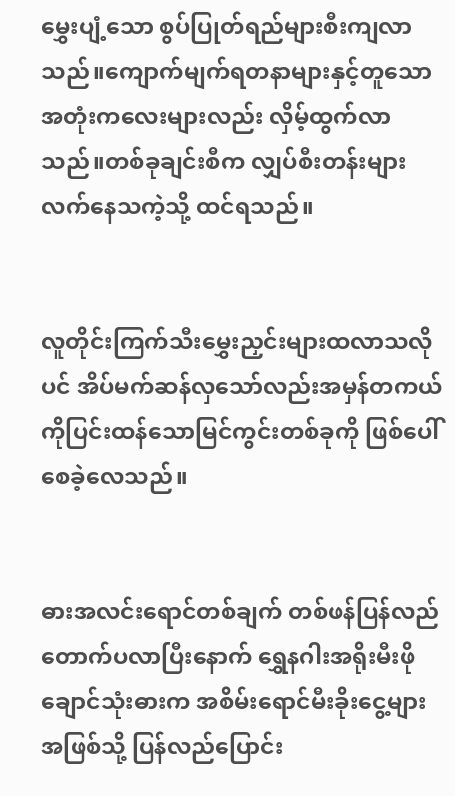မွှေးပျံ့သော စွပ်ပြုတ်ရည်များစီးကျလာသည်။ကျောက်မျက်ရတနာများနှင့်တူသော အတုံးကလေးများလည်း လှိမ့်ထွက်လာသည်။တစ်ခုချင်းစီက လျှပ်စီးတန်းများ လက်နေသကဲ့သို့ ထင်ရသည်။


လူတိုင်းကြက်သီးမွှေးညှင်းများထလာသလိုပင် အိပ်မက်ဆန်လှသော်လည်းအမှန်တကယ်ကိုပြင်းထန်သောမြင်ကွင်းတစ်ခုကို ဖြစ်ပေါ်စေခဲ့လေသည်။


ဓားအလင်းရောင်တစ်ချက် တစ်ဖန်ပြန်လည်တောက်ပလာပြီးနောက် ရွှေနဂါးအရိုးမီးဖိုချောင်သုံးဓားက အစိမ်းရောင်မီးခိုးငွေ့များအဖြစ်သို့ ပြန်လည်ပြောင်း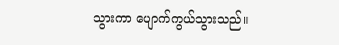သွားကာ ပျောက်ကွယ်သွားသည်။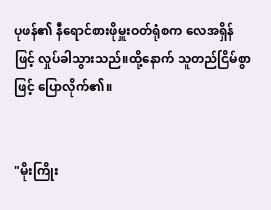ပုဖန်၏ နီရောင်စားဖိုမှူးဝတ်ရုံစက လေအရှိန်ဖြင့် လှုပ်ခါသွားသည်။ထို့နောက် သူတည်ငြိမ်စွာဖြင့် ပြောလိုက်၏။


"မိုးကြိုး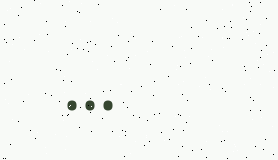...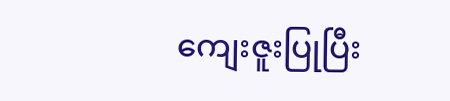ကျေးဇူးပြုပြီး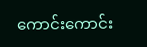ကောင်းကောင်း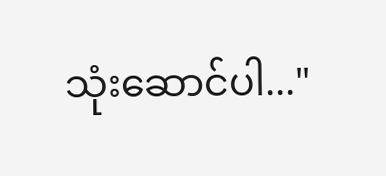သုံးဆောင်ပါ..."